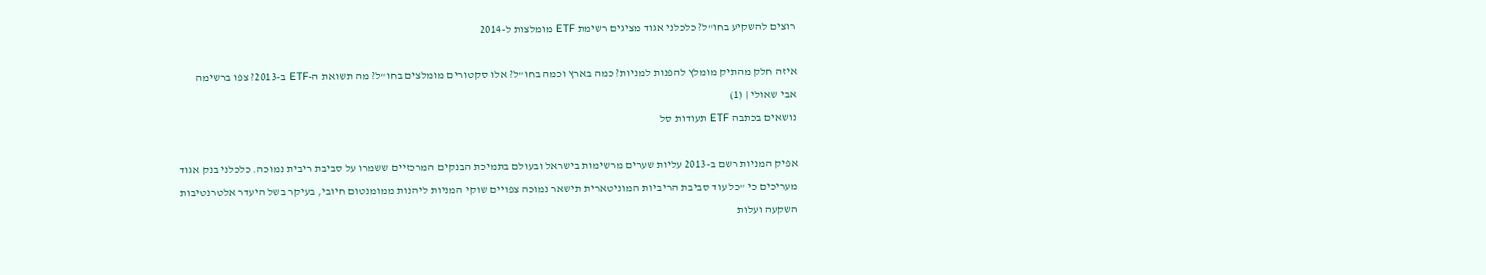רוצים להשקיע בחו"ל? כלכלני אגוד מציגים רשימת ETF מומלצות ל-2014

איזה חלק מהתיק מומלץ להפנות למניות? כמה בארץ וכמה בחו"ל? אלו סקטורים מומלצים בחו"ל? מה תשואת ה-ETF ב-2013? צפו ברשימה
אבי שאולי | (1)
נושאים בכתבה ETF תעודות סל

אפיק המניות רשם ב-2013 עליות שערים מרשימות בישראל ובעולם בתמיכת הבנקים המרכזיים ששמרו על סביבת ריבית נמוכה. כלכלני בנק אגוד מעריכים כי "כל עוד סביבת הריביות המוניטארית תישאר נמוכה צפויים שוקי המניות ליהנות ממומנטום חיובי, בעיקר בשל היעדר אלטרנטיבות השקעה ועלות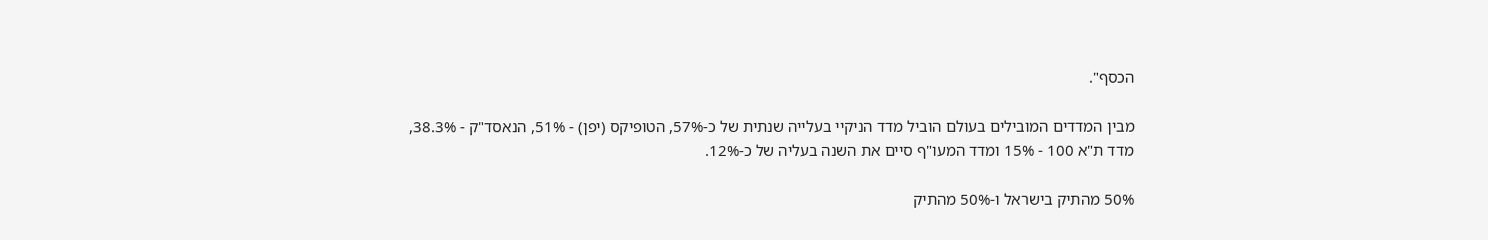הכסף".

מבין המדדים המובילים בעולם הוביל מדד הניקיי בעלייה שנתית של כ-57%, הטופיקס (יפן) - 51%, הנאסד"ק - 38.3%, מדד ת"א 100 - 15% ומדד המעו"ף סיים את השנה בעליה של כ-12%.

50% מהתיק בישראל ו-50% מהתיק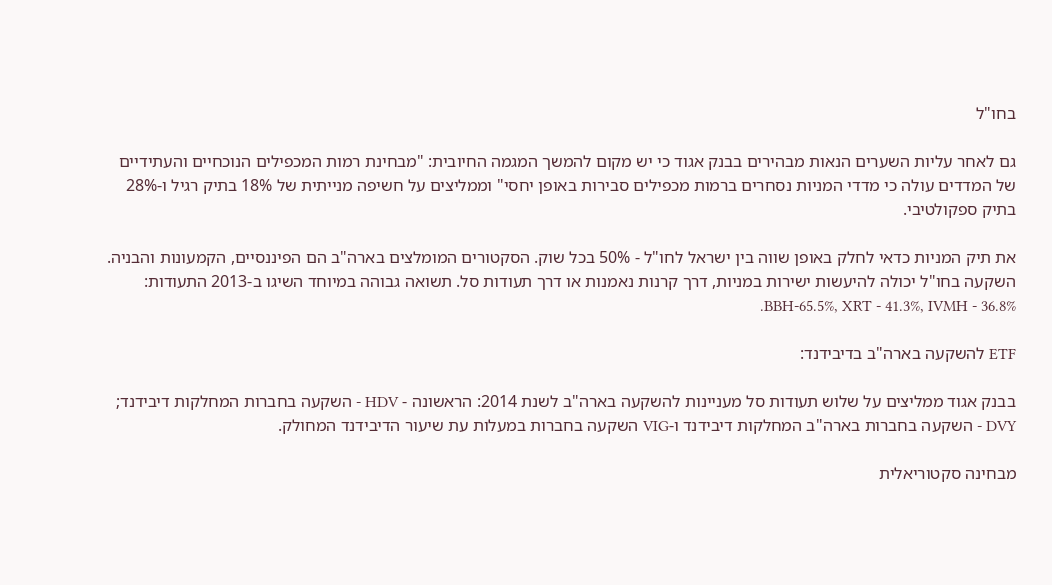בחו"ל

גם לאחר עליות השערים הנאות מבהירים בבנק אגוד כי יש מקום להמשך המגמה החיובית: "מבחינת רמות המכפילים הנוכחיים והעתידיים של המדדים עולה כי מדדי המניות נסחרים ברמות מכפילים סבירות באופן יחסי" וממליצים על חשיפה מנייתית של 18% בתיק רגיל ו-28% בתיק ספקולטיבי.

את תיק המניות כדאי לחלק באופן שווה בין ישראל לחו"ל - 50% בכל שוק. הסקטורים המומלצים בארה"ב הם הפיננסיים, הקמעונות והבניה. השקעה בחו"ל יכולה להיעשות ישירות במניות, דרך קרנות נאמנות או דרך תעודות סל. תשואה גבוהה במיוחד השיגו ב-2013 התעודות: BBH-65.5%, XRT - 41.3%, IVMH - 36.8%.

ETF להשקעה בארה"ב בדיבידנד:

בבנק אגוד ממליצים על שלוש תעודות סל מעניינות להשקעה בארה"ב לשנת 2014: הראשונה - HDV - השקעה בחברות המחלקות דיבידנד; DVY - השקעה בחברות בארה"ב המחלקות דיבידנד ו-VIG השקעה בחברות במעלות עת שיעור הדיבידנד המחולק.

מבחינה סקטוריאלית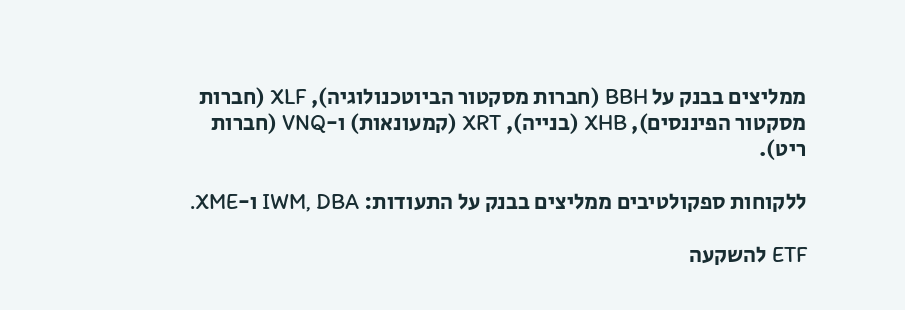ממליצים בבנק על BBH (חברות מסקטור הביוטכנולוגיה), XLF (חברות מסקטור הפיננסים), XHB (בנייה), XRT (קמעונאות) ו-VNQ (חברות ריט).

ללקוחות ספקולטיבים ממליצים בבנק על התעודות: IWM, DBA ו-XME.

ETF להשקעה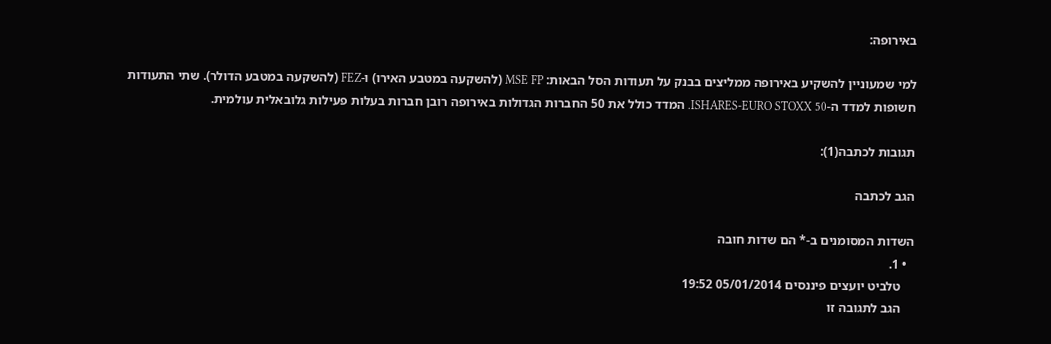באירופה:

למי שמעוניין להשקיע באירופה ממליצים בבנק על תעודות הסל הבאות: MSE FP (להשקעה במטבע האירו) ו-FEZ (להשקעה במטבע הדולר). שתי התעודות חשופות למדד ה-ISHARES-EURO STOXX 50. המדד כולל את 50 החברות הגדולות באירופה רובן חברות בעלות פעילות גלובאלית עולמית.

תגובות לכתבה(1):

הגב לכתבה

השדות המסומנים ב-* הם שדות חובה
  • 1.
    טלביט יועצים פיננסים 05/01/2014 19:52
    הגב לתגובה זו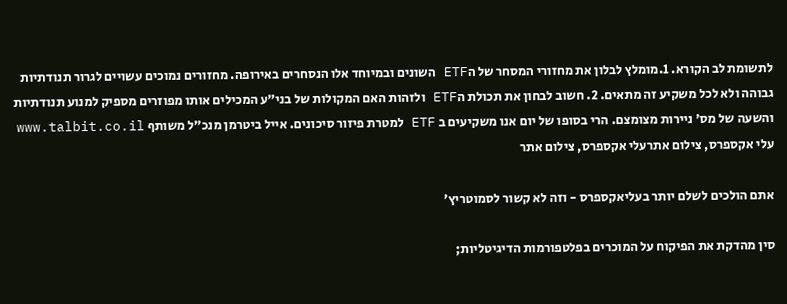לתשומת לב הקורא. 1.מומלץ לבלון את מחזורי המסחר של הETF השונים ובמיוחד אלו הנסחרים באירופה. מחזורים נמוכים עשויים לגרור תנודתיות גבוהה ולא לכל משקיע זה מתאים. 2. חשוב לבחון את תכולת הETF ולזהות האם המקולות של בני"ע המכילים אותו מפוזרים מספיק למנוע תנודתיות והשעה של מס' ניירות מצומצם. הרי בסופו של יום אנו משקיעים ב ETF למטרת פיזור סיכונים. אייל ביטרמן מנכ"ל משותף www.talbit.co.il
עלי אקספרס, צילום אתרעלי אקספרס, צילום אתר

אתם הולכים לשלם יותר בעליאקספרס - וזה לא קשור לסמוטריץ'

סין מהדקת את הפיקוח על המוכרים בפלטפורמות הדיגיטליות;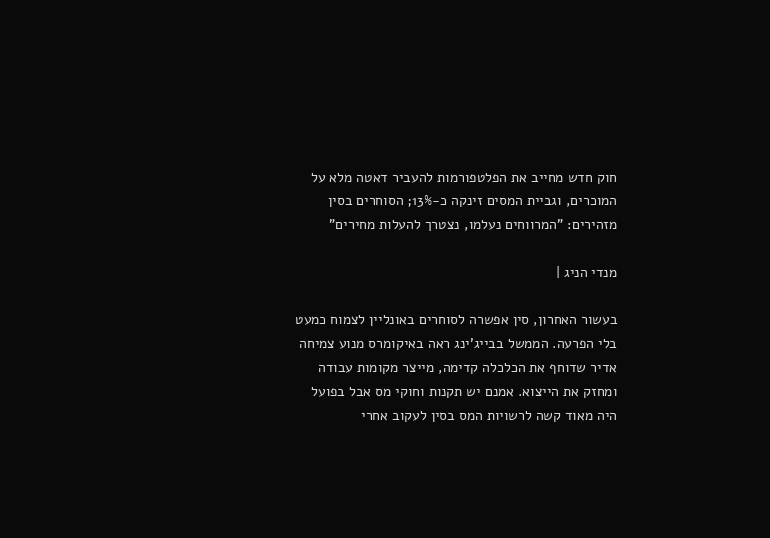חוק חדש מחייב את הפלטפורמות להעביר דאטה מלא על המוכרים, וגביית המסים זינקה כ-13%; הסוחרים בסין מזהירים: "המרווחים נעלמו, נצטרך להעלות מחירים"

מנדי הניג |

בעשור האחרון, סין אפשרה לסוחרים באונליין לצמוח כמעט בלי הפרעה. הממשל בבייג'ינג ראה באיקומרס מנוע צמיחה אדיר שדוחף את הכלכלה קדימה, מייצר מקומות עבודה ומחזק את הייצוא. אמנם יש תקנות וחוקי מס אבל בפועל היה מאוד קשה לרשויות המס בסין לעקוב אחרי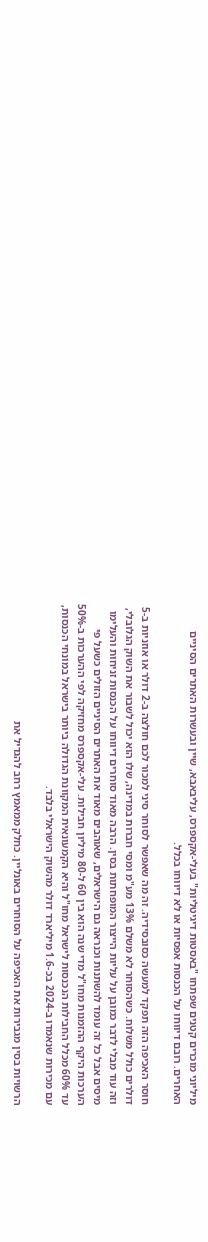מיליוני מוכרים קטנים שפתחו "באסטות דיגיטליות" בעלי-אקספרס, עליבאבא, שיין ובעשרות האתרים הסיניים האחרים. רובם דיווחו על הכנסות אפסיות או לא דיווחו בכלל.

חוסר האכיפה הזה תפקד למעשה כסובסידיה. זה מה שאפשר לסוחר סיני למכור לכם חולצה ב-2 דולר או אוזניות ב-5 דולרים כולל משלוח. כשהסוחר לא משלם 13% מע"מ ומסי חברות במדינה, שלו הוא יכול לשבור את השוק הגלובלי, וזה עוד מבלי לדבר כמובן על עליות הייצור המופחתות בסין. הרבה מאוד סוחרים דיווחו על הכנסות זניחות והעלימו מיסים אבל כל זה עומד להשתנות וכנראה גם הישראלים, שאוהבים מאוד את האתרים הסיניים הזולים כשעל פי הערכות היקף ההזמנות מחו"ל מדי שנה הוא בין 60 ל-80 מיליון חבילות. עלי-אקספרס מחזיקה לפי ההערכות ב-50% עד 60% מכלל החבילות הנכנסות לישראל מחו"ל והיא הקמעונאית המקוונת הגדולה ביותר בישראל במונחי הכנסות, עם מכירות שנאמדו ב-2024 בכ-1.6 מיליארד דולר מהשוק הישראלי בלבד.

הרשויות בסין מגבירות את האכיפה על הסוחרים באונליין. כחלק ממאמץ רחב להגדיל את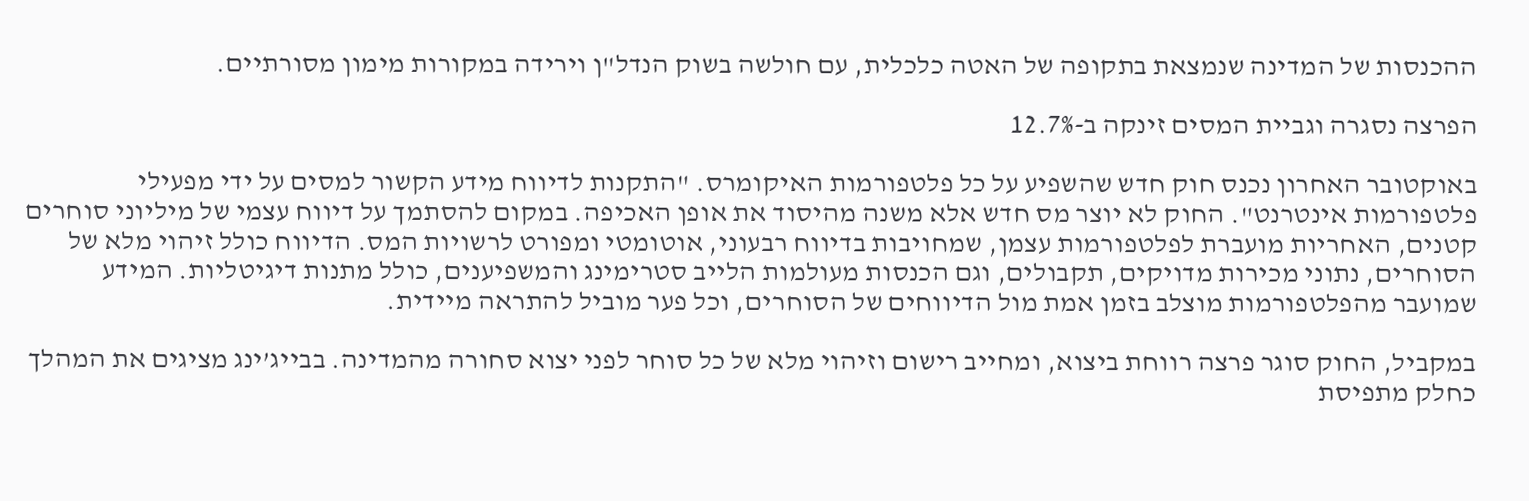ההכנסות של המדינה שנמצאת בתקופה של האטה כלכלית, עם חולשה בשוק הנדל"ן וירידה במקורות מימון מסורתיים.

הפרצה נסגרה וגביית המסים זינקה ב-12.7%

באוקטובר האחרון נכנס חוק חדש שהשפיע על כל פלטפורמות האיקומרס. "התקנות לדיווח מידע הקשור למסים על ידי מפעילי פלטפורמות אינטרנט". החוק לא יוצר מס חדש אלא משנה מהיסוד את אופן האכיפה. במקום להסתמך על דיווח עצמי של מיליוני סוחרים קטנים, האחריות מועברת לפלטפורמות עצמן, שמחויבות בדיווח רבעוני, אוטומטי ומפורט לרשויות המס. הדיווח כולל זיהוי מלא של הסוחרים, נתוני מכירות מדויקים, תקבולים, וגם הכנסות מעולמות הלייב סטרימינג והמשפיענים, כולל מתנות דיגיטליות. המידע שמועבר מהפלטפורמות מוצלב בזמן אמת מול הדיווחים של הסוחרים, וכל פער מוביל להתראה מיידית.

במקביל, החוק סוגר פרצה רווחת ביצוא, ומחייב רישום וזיהוי מלא של כל סוחר לפני יצוא סחורה מהמדינה. בבייג’ינג מציגים את המהלך כחלק מתפיסת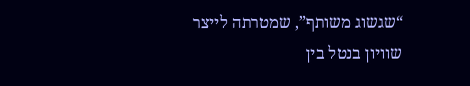“שגשוג משותף”, שמטרתה לייצר שוויון בנטל בין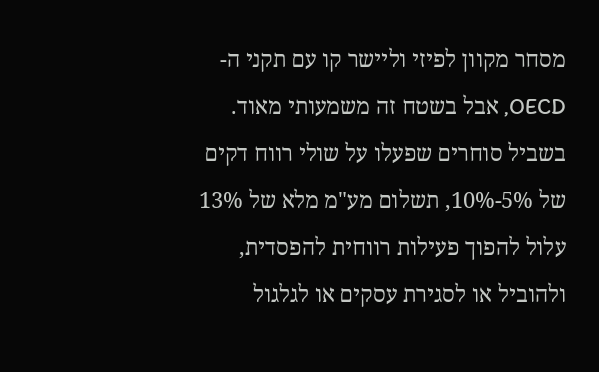מסחר מקוון לפיזי וליישר קו עם תקני ה-OECD, אבל בשטח זה משמעותי מאוד. בשביל סוחרים שפעלו על שולי רווח דקים של 5%-10%, תשלום מע"מ מלא של 13% עלול להפוך פעילות רווחית להפסדית, ולהוביל או לסגירת עסקים או לגלגול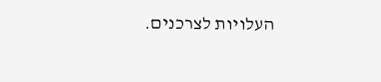העלויות לצרכנים.